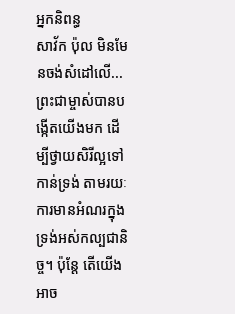អ្នកនិពន្ធ
សាវ័ក ប៉ុល មិនមែនចង់សំដៅលើ...
ព្រះជាម្ចាស់បានបង្កើតយើងមក ដើម្បីថ្វាយសិរីល្អទៅកាន់ទ្រង់ តាមរយៈការមានអំណរក្នុងទ្រង់អស់កល្បជានិច្ច។ ប៉ុន្តែ តើយើងអាច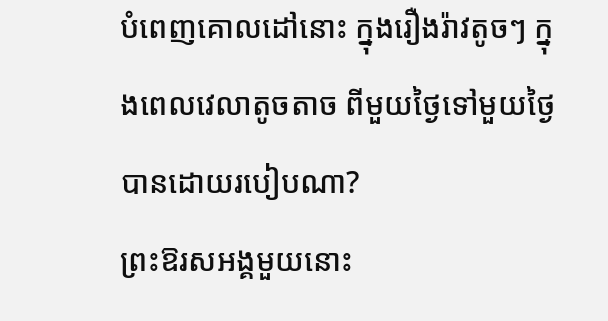បំពេញគោលដៅនោះ ក្នុងរឿងរ៉ាវតូចៗ ក្នុងពេលវេលាតូចតាច ពីមួយថ្ងៃទៅមួយថ្ងៃបានដោយរបៀបណា?
ព្រះឱរសអង្គមួយនោះ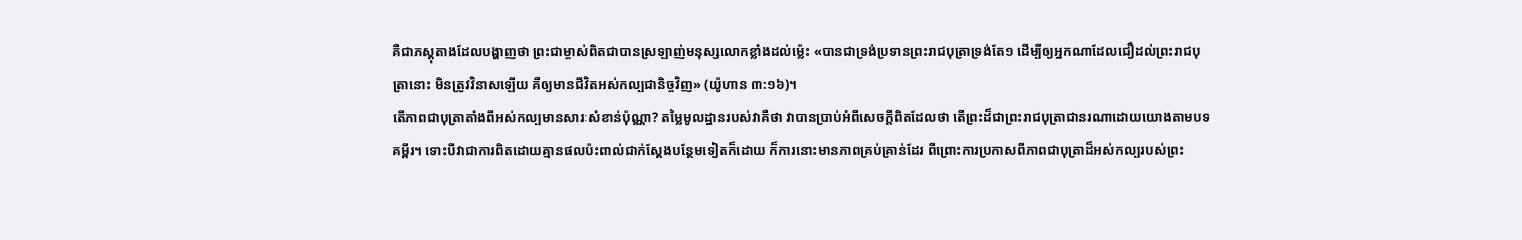គឺជាភស្តុតាងដែលបង្ហាញថា ព្រះជាម្ចាស់ពិតជាបានស្រឡាញ់មនុស្សលោកខ្លាំងដល់ម្ល៉េះ «បានជាទ្រង់ប្រទានព្រះរាជបុត្រាទ្រង់តែ១ ដើម្បីឲ្យអ្នកណាដែលជឿដល់ព្រះរាជបុត្រានោះ មិនត្រូវវិនាសឡើយ គឺឲ្យមានជីវិតអស់កល្បជានិច្ចវិញ» (យ៉ូហាន ៣:១៦)។
តើភាពជាបុត្រាតាំងពីអស់កល្បមានសារៈសំខាន់ប៉ុណ្ណា? តម្លៃមូលដ្ឋានរបស់វាគឺថា វាបានប្រាប់អំពីសេចក្ដីពិតដែលថា តើព្រះដ៏ជាព្រះរាជបុត្រាជានរណាដោយយោងតាមបទគម្ពីរ។ ទោះបីវាជាការពិតដោយគ្មានផលប៉ះពាល់ជាក់ស្ដែងបន្ថែមទៀតក៏ដោយ ក៏ការនោះមានភាពគ្រប់គ្រាន់ដែរ ពីព្រោះការប្រកាសពីភាពជាបុត្រាដ៏អស់កល្បរបស់ព្រះ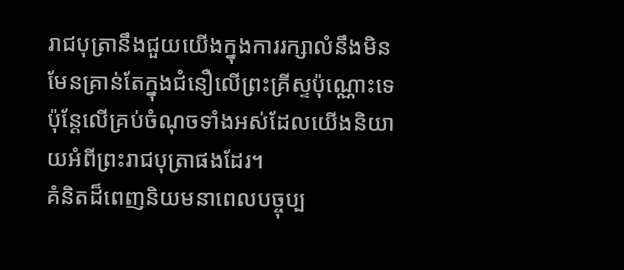រាជបុត្រានឹងជួយយើងក្នុងការរក្សាលំនឹងមិនមែនគ្រាន់តែក្នុងជំនឿលើព្រះគ្រីស្ទប៉ុណ្ណោះទេ ប៉ុន្តែលើគ្រប់ចំណុចទាំងអស់ដែលយើងនិយាយអំពីព្រះរាជបុត្រាផងដែរ។
គំនិតដ៏ពេញនិយមនាពេលបច្ចុប្ប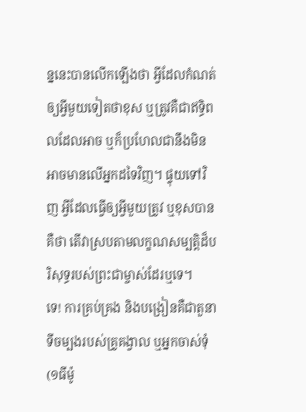ន្ននេះបានលើកឡើងថា អ្វីដែលកំណត់ឲ្យអ្វីមួយទៀតថាខុស ឬត្រូវគឺជាឥទ្ធិពលដែលអាច ឬក៏ប្រហែលជានឹងមិនអាចមានលើអ្នកដទៃវិញ។ ផ្ទុយទៅវិញ អ្វីដែលធ្វើឲ្យអ្វីមួយត្រូវ ឬខុសបានគឺថា តើវាស្របតាមលក្ខណសម្បត្តិដ៏បរិសុទ្ធរបស់ព្រះជាម្ចាស់ដែរឬទេ។
ទេ! ការគ្រប់គ្រង និងបង្រៀនគឺជាតួនាទីចម្បងរបស់គ្រូគង្វាល ឬអ្នកចាស់ទុំ (១ធីម៉ូ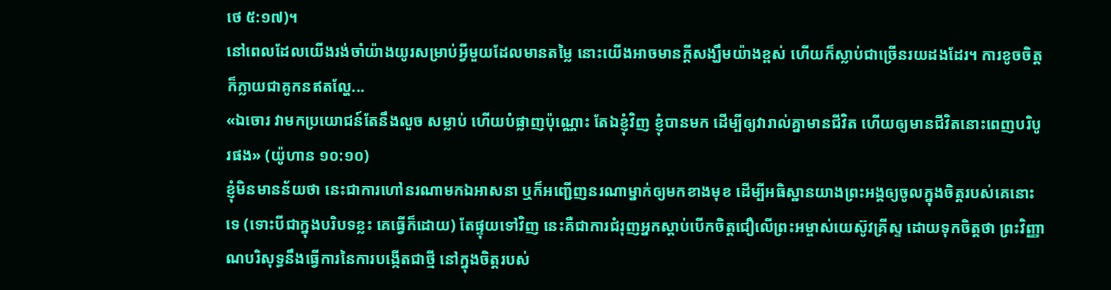ថេ ៥:១៧)។
នៅពេលដែលយើងរង់ចាំយ៉ាងយូរសម្រាប់អ្វីមួយដែលមានតម្លៃ នោះយើងអាចមានក្ដីសង្ឃឹមយ៉ាងខ្ពស់ ហើយក៏ស្លាប់ជាច្រើនរយដងដែរ។ ការខូចចិត្តក៏ក្លាយជាគូកនឥតល្ហែ...
«ឯចោរ វាមកប្រយោជន៍តែនឹងលួច សម្លាប់ ហើយបំផ្លាញប៉ុណ្ណោះ តែឯខ្ញុំវិញ ខ្ញុំបានមក ដើម្បីឲ្យវារាល់គ្នាមានជីវិត ហើយឲ្យមានជីវិតនោះពេញបរិបូរផង» (យ៉ូហាន ១០:១០)
ខ្ញុំមិនមានន័យថា នេះជាការហៅនរណាមកឯអាសនា ឬក៏អញ្ជើញនរណាម្នាក់ឲ្យមកខាងមុខ ដើម្បីអធិស្ឋានយាងព្រះអង្គឲ្យចូលក្នុងចិត្តរបស់គេនោះទេ (ទោះបីជាក្នុងបរិបទខ្លះ គេធ្វើក៏ដោយ) តែផ្ទុយទៅវិញ នេះគឺជាការជំរុញអ្នកស្តាប់បើកចិត្តជឿលើព្រះអម្ចាស់យេស៊ូវគ្រីស្ទ ដោយទុកចិត្តថា ព្រះវិញ្ញាណបរិសុទ្ធនឹងធ្វើការនៃការបង្កើតជាថ្មី នៅក្នុងចិត្តរបស់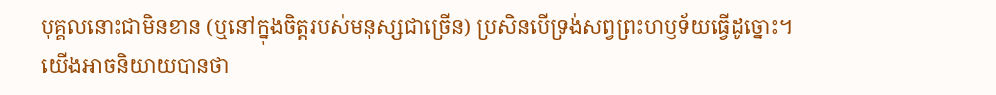បុគ្គលនោះជាមិនខាន (ឬនៅក្នុងចិត្តរបស់មនុស្សជាច្រើន) ប្រសិនបើទ្រង់សព្វព្រះហឫទ័យធ្វើដូច្នោះ។
យើងអាចនិយាយបានថា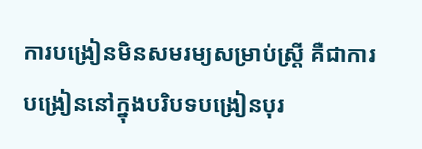ការបង្រៀនមិនសមរម្យសម្រាប់ស្ត្រី គឺជាការបង្រៀននៅក្នុងបរិបទបង្រៀនបុរ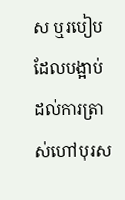ស ឬរបៀបដែលបង្អាប់ដល់ការត្រាស់ហៅបុរស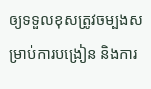ឲ្យទទួលខុសត្រូវចម្បងសម្រាប់ការបង្រៀន និងការ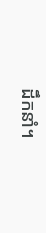ដឹកនាំ។